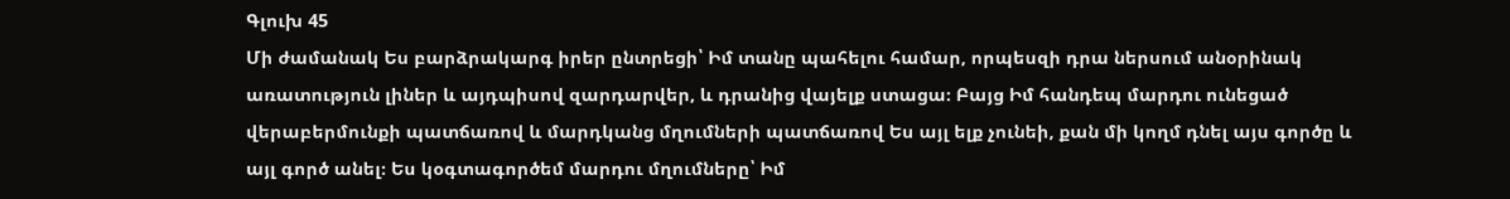Գլուխ 45
Մի ժամանակ Ես բարձրակարգ իրեր ընտրեցի՝ Իմ տանը պահելու համար, որպեսզի դրա ներսում անօրինակ առատություն լիներ և այդպիսով զարդարվեր, և դրանից վայելք ստացա։ Բայց Իմ հանդեպ մարդու ունեցած վերաբերմունքի պատճառով և մարդկանց մղումների պատճառով Ես այլ ելք չունեի, քան մի կողմ դնել այս գործը և այլ գործ անել։ Ես կօգտագործեմ մարդու մղումները՝ Իմ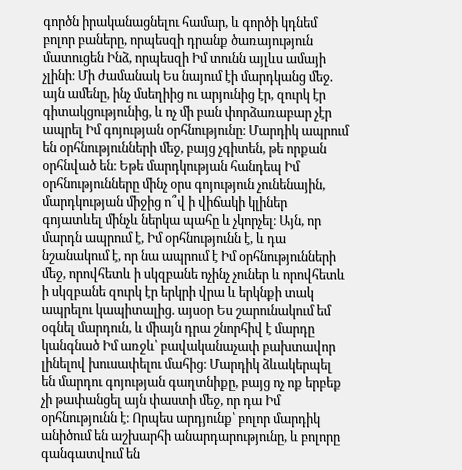գործն իրականացնելու համար, և գործի կդնեմ բոլոր բաները, որպեսզի դրանք ծառայություն մատուցեն Ինձ, որպեսզի Իմ տունն այլևս ամայի չլինի։ Մի ժամանակ Ես նայում էի մարդկանց մեջ. այն ամենը, ինչ մսեղիից ու արյունից էր, զուրկ էր գիտակցությունից, և ոչ մի բան փորձառաբար չէր ապրել Իմ գոյության օրհնությունը։ Մարդիկ ապրում են օրհնությունների մեջ, բայց չգիտեն, թե որքան օրհնված են։ Եթե մարդկության հանդեպ Իմ օրհնությունները մինչ օրս գոյություն չունենային, մարդկության միջից ո՞վ ի վիճակի կլիներ գոյատևել մինչև ներկա պահը և չկորչել։ Այն, որ մարդն ապրում է, Իմ օրհնությունն է, և դա նշանակում է, որ նա ապրում է Իմ օրհնությունների մեջ, որովհետև ի սկզբանե ոչինչ չուներ և որովհետև ի սկզբանե զուրկ էր երկրի վրա և երկնքի տակ ապրելու կապիտալից. այսօր Ես շարունակում եմ օգնել մարդուն, և միայն դրա շնորհիվ է մարդը կանգնած Իմ առջև՝ բավականաչափ բախտավոր լինելով խուսափելու մահից։ Մարդիկ ձևակերպել են մարդու գոյության գաղտնիքը, բայց ոչ ոք երբեք չի թափանցել այն փաստի մեջ, որ դա Իմ օրհնությունն է։ Որպես արդյունք՝ բոլոր մարդիկ անիծում են աշխարհի անարդարությունը, և բոլորը գանգատվում են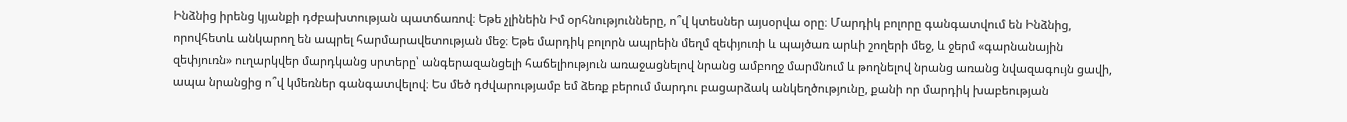Ինձնից իրենց կյանքի դժբախտության պատճառով։ Եթե չլինեին Իմ օրհնությունները, ո՞վ կտեսներ այսօրվա օրը։ Մարդիկ բոլորը գանգատվում են Ինձնից, որովհետև անկարող են ապրել հարմարավետության մեջ։ Եթե մարդիկ բոլորն ապրեին մեղմ զեփյուռի և պայծառ արևի շողերի մեջ, և ջերմ «գարնանային զեփյուռն» ուղարկվեր մարդկանց սրտերը՝ անգերազանցելի հաճելիություն առաջացնելով նրանց ամբողջ մարմնում և թողնելով նրանց առանց նվազագույն ցավի, ապա նրանցից ո՞վ կմեռներ գանգատվելով։ Ես մեծ դժվարությամբ եմ ձեռք բերում մարդու բացարձակ անկեղծությունը, քանի որ մարդիկ խաբեության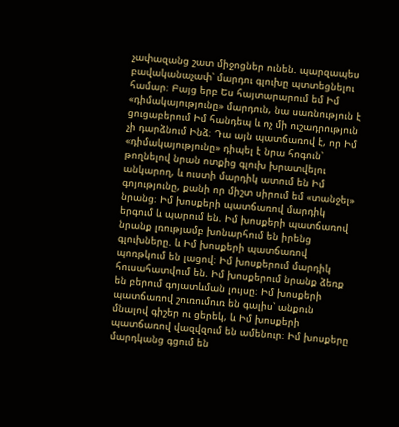չափազանց շատ միջոցներ ունեն. պարզապես բավականաչափ՝ մարդու գլուխը պտտեցնելու համար։ Բայց երբ Ես հայտարարում եմ Իմ «դիմակայությունը» մարդուն, նա սառնություն է ցուցաբերում Իմ հանդեպ և ոչ մի ուշադրություն չի դարձնում Ինձ։ Դա այն պատճառով է, որ Իմ «դիմակայությունը» դիպել է նրա հոգուն՝ թողնելով նրան ոտքից գլուխ խրատվելու անկարող, և ուստի մարդիկ ատում են Իմ գոյությունը, քանի որ միշտ սիրում եմ «տանջել» նրանց։ Իմ խոսքերի պատճառով մարդիկ երգում և պարում են. Իմ խոսքերի պատճառով նրանք լռությամբ խոնարհում են իրենց գլուխները. և Իմ խոսքերի պատճառով պոռթկում են լացով։ Իմ խոսքերում մարդիկ հուսահատվում են. Իմ խոսքերում նրանք ձեռք են բերում գոյատևման լույսը։ Իմ խոսքերի պատճառով շուռումուռ են գալիս՝ անքուն մնալով գիշեր ու ցերեկ, և Իմ խոսքերի պատճառով վազվզում են ամենուր։ Իմ խոսքերը մարդկանց գցում են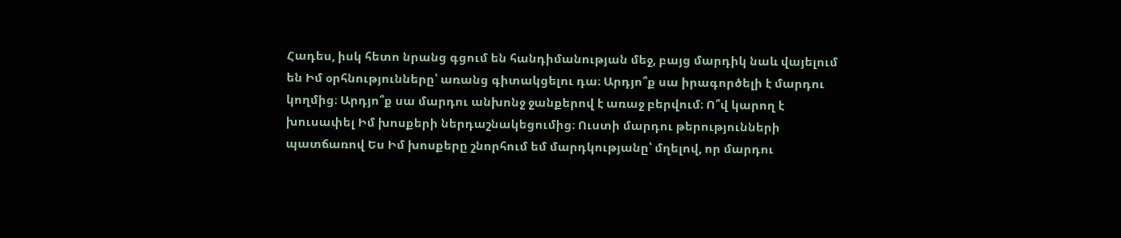Հադես, իսկ հետո նրանց գցում են հանդիմանության մեջ, բայց մարդիկ նաև վայելում են Իմ օրհնությունները՝ առանց գիտակցելու դա։ Արդյո՞ք սա իրագործելի է մարդու կողմից։ Արդյո՞ք սա մարդու անխոնջ ջանքերով է առաջ բերվում։ Ո՞վ կարող է խուսափել Իմ խոսքերի ներդաշնակեցումից։ Ուստի մարդու թերությունների պատճառով Ես Իմ խոսքերը շնորհում եմ մարդկությանը՝ մղելով, որ մարդու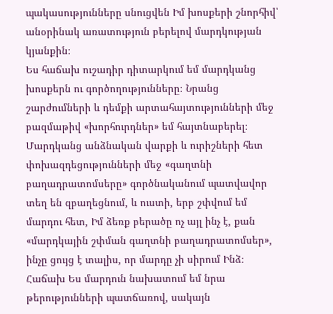պակասությունները սնուցվեն Իմ խոսքերի շնորհիվ՝ անօրինակ առատություն բերելով մարդկության կյանքին։
Ես հաճախ ուշադիր դիտարկում եմ մարդկանց խոսքերն ու գործողությունները։ Նրանց շարժումների և դեմքի արտահայտությունների մեջ բազմաթիվ «խորհուրդներ» եմ հայտնաբերել։ Մարդկանց անձնական վարքի և ուրիշների հետ փոխազդեցությունների մեջ «գաղտնի բաղադրատոմսերը» գործնականում պատվավոր տեղ են զբաղեցնում, և ուստի, երբ շփվում եմ մարդու հետ, Իմ ձեռք բերածը ոչ այլ ինչ է, քան «մարդկային շփման գաղտնի բաղադրատոմսեր», ինչը ցույց է տալիս, որ մարդը չի սիրում Ինձ։ Հաճախ Ես մարդուն նախատում եմ նրա թերությունների պատճառով, սակայն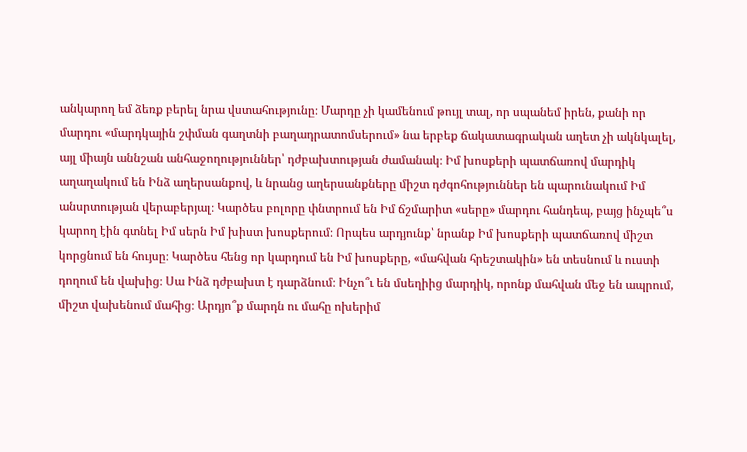անկարող եմ ձեռք բերել նրա վստահությունը։ Մարդը չի կամենում թույլ տալ, որ սպանեմ իրեն, քանի որ մարդու «մարդկային շփման գաղտնի բաղադրատոմսերում» նա երբեք ճակատագրական աղետ չի ակնկալել, այլ միայն աննշան անհաջողություններ՝ դժբախտության ժամանակ։ Իմ խոսքերի պատճառով մարդիկ աղաղակում են Ինձ աղերսանքով, և նրանց աղերսանքները միշտ դժգոհություններ են պարունակում Իմ անսրտության վերաբերյալ։ Կարծես բոլորը փնտրում են Իմ ճշմարիտ «սերը» մարդու հանդեպ, բայց ինչպե՞ս կարող էին գտնել Իմ սերն Իմ խիստ խոսքերում։ Որպես արդյունք՝ նրանք Իմ խոսքերի պատճառով միշտ կորցնում են հույսը։ Կարծես հենց որ կարդում են Իմ խոսքերը, «մահվան հրեշտակին» են տեսնում և ուստի դողում են վախից։ Սա Ինձ դժբախտ է դարձնում։ Ինչո՞ւ են մսեղիից մարդիկ, որոնք մահվան մեջ են ապրում, միշտ վախենում մահից։ Արդյո՞ք մարդն ու մահը ոխերիմ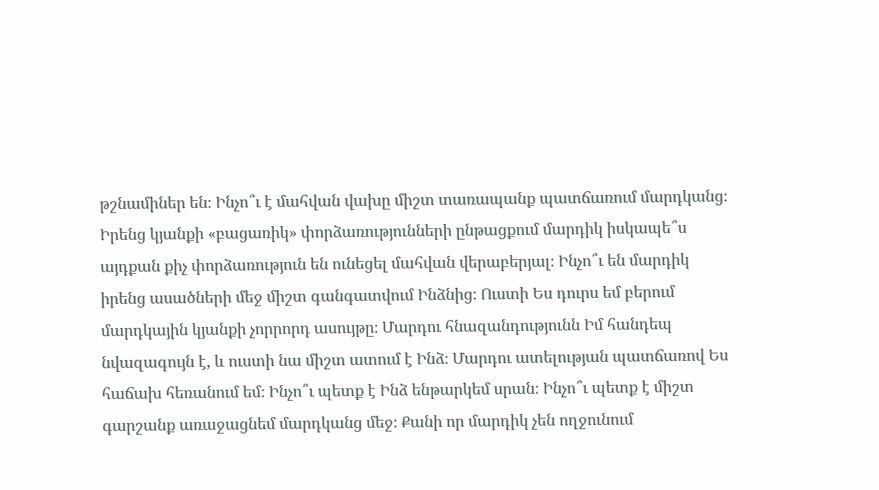թշնամիներ են։ Ինչո՞ւ է մահվան վախը միշտ տառապանք պատճառում մարդկանց։ Իրենց կյանքի «բացառիկ» փորձառությունների ընթացքում մարդիկ իսկապե՞ս այդքան քիչ փորձառություն են ունեցել մահվան վերաբերյալ։ Ինչո՞ւ են մարդիկ իրենց ասածների մեջ միշտ գանգատվում Ինձնից։ Ուստի Ես դուրս եմ բերում մարդկային կյանքի չորրորդ ասույթը։ Մարդու հնազանդությունն Իմ հանդեպ նվազագույն է, և ուստի նա միշտ ատում է Ինձ։ Մարդու ատելության պատճառով Ես հաճախ հեռանում եմ։ Ինչո՞ւ պետք է Ինձ ենթարկեմ սրան։ Ինչո՞ւ պետք է միշտ գարշանք առաջացնեմ մարդկանց մեջ։ Քանի որ մարդիկ չեն ողջունում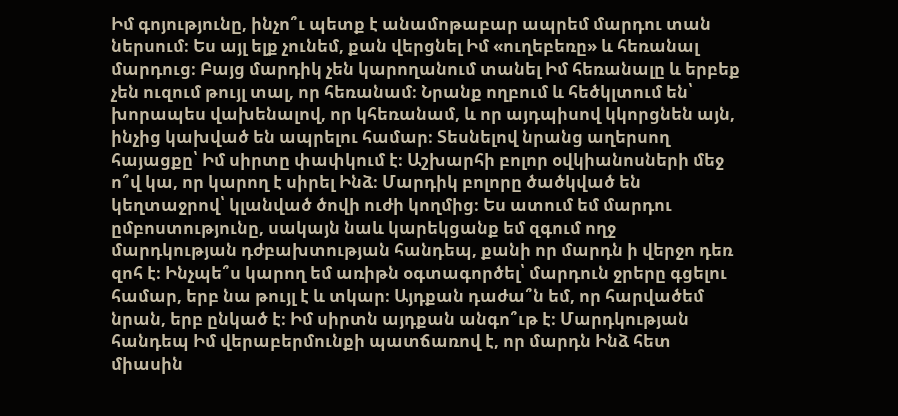Իմ գոյությունը, ինչո՞ւ պետք է անամոթաբար ապրեմ մարդու տան ներսում։ Ես այլ ելք չունեմ, քան վերցնել Իմ «ուղեբեռը» և հեռանալ մարդուց։ Բայց մարդիկ չեն կարողանում տանել Իմ հեռանալը և երբեք չեն ուզում թույլ տալ, որ հեռանամ։ Նրանք ողբում և հեծկլտում են՝ խորապես վախենալով, որ կհեռանամ, և որ այդպիսով կկորցնեն այն, ինչից կախված են ապրելու համար։ Տեսնելով նրանց աղերսող հայացքը՝ Իմ սիրտը փափկում է։ Աշխարհի բոլոր օվկիանոսների մեջ ո՞վ կա, որ կարող է սիրել Ինձ։ Մարդիկ բոլորը ծածկված են կեղտաջրով՝ կլանված ծովի ուժի կողմից։ Ես ատում եմ մարդու ըմբոստությունը, սակայն նաև կարեկցանք եմ զգում ողջ մարդկության դժբախտության հանդեպ, քանի որ մարդն ի վերջո դեռ զոհ է։ Ինչպե՞ս կարող եմ առիթն օգտագործել՝ մարդուն ջրերը գցելու համար, երբ նա թույլ է և տկար։ Այդքան դաժա՞ն եմ, որ հարվածեմ նրան, երբ ընկած է։ Իմ սիրտն այդքան անգո՞ւթ է։ Մարդկության հանդեպ Իմ վերաբերմունքի պատճառով է, որ մարդն Ինձ հետ միասին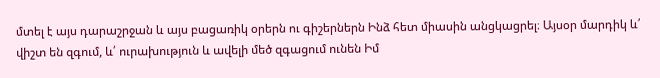մտել է այս դարաշրջան և այս բացառիկ օրերն ու գիշերներն Ինձ հետ միասին անցկացրել։ Այսօր մարդիկ և՛ վիշտ են զգում, և՛ ուրախություն և ավելի մեծ զգացում ունեն Իմ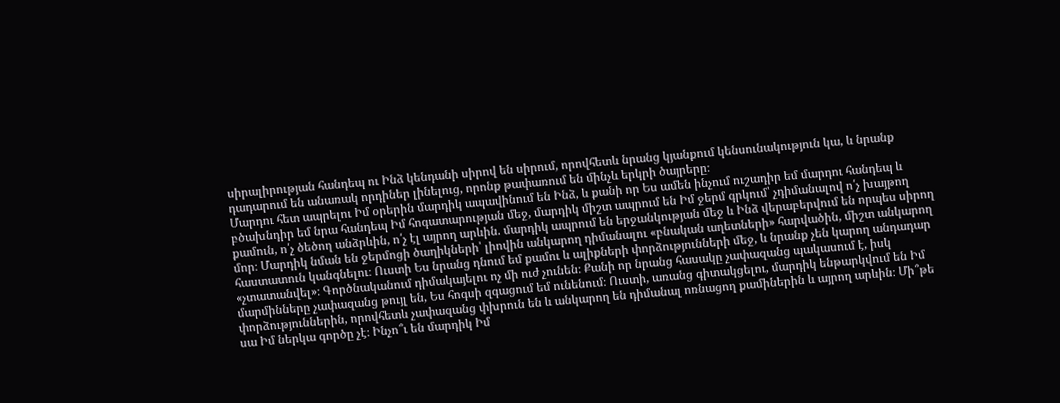սիրալիրության հանդեպ ու Ինձ կենդանի սիրով են սիրում, որովհետև նրանց կյանքում կենսունակություն կա, և նրանք դադարում են անառակ որդիներ լինելուց, որոնք թափառում են մինչև երկրի ծայրերը։
Մարդու հետ ապրելու Իմ օրերին մարդիկ ապավինում են Ինձ, և քանի որ Ես ամեն ինչում ուշադիր եմ մարդու հանդեպ և բծախնդիր եմ նրա հանդեպ Իմ հոգատարության մեջ, մարդիկ միշտ ապրում են Իմ ջերմ գրկում՝ չդիմանալով ո՛չ խայթող քամուն, ո՛չ ծեծող անձրևին, ո՛չ էլ այրող արևին. մարդիկ ապրում են երջանկության մեջ և Ինձ վերաբերվում են որպես սիրող մոր։ Մարդիկ նման են ջերմոցի ծաղիկների՝ լիովին անկարող դիմանալու «բնական աղետների» հարվածին, միշտ անկարող հաստատուն կանգնելու։ Ուստի Ես նրանց դնում եմ քամու և ալիքների փորձությունների մեջ, և նրանք չեն կարող անդադար «չտատանվել»։ Գործնականում դիմակայելու ոչ մի ուժ չունեն։ Քանի որ նրանց հասակը չափազանց պակասում է, իսկ մարմինները չափազանց թույլ են, Ես հոգսի զգացում եմ ունենում։ Ուստի, առանց գիտակցելու, մարդիկ ենթարկվում են Իմ փորձություններին, որովհետև չափազանց փխրուն են և անկարող են դիմանալ ոռնացող քամիներին և այրող արևին։ Մի՞թե սա Իմ ներկա գործը չէ։ Ինչո՞ւ են մարդիկ Իմ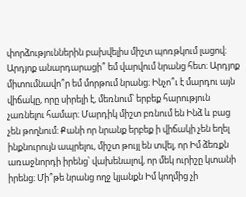փորձություններին բախվելիս միշտ պոռթկում լացով։ Արդյոք անարդարացի՞ եմ վարվում նրանց հետ։ Արդյոք միտումնավո՞ր եմ մորթում նրանց։ Ինչո՞ւ է մարդու այն վիճակը, որը սիրելի է, մեռնում՝ երբեք հարություն չառնելու համար։ Մարդիկ միշտ բռնում են Ինձ և բաց չեն թողնում։ Քանի որ նրանք երբեք ի վիճակի չեն եղել ինքնուրույն ապրելու, միշտ թույլ են տվել, որ Իմ ձեռքն առաջնորդի իրենց՝ վախենալով, որ մեկ ուրիշը կտանի իրենց։ Մի՞թե նրանց ողջ կյանքն Իմ կողմից չի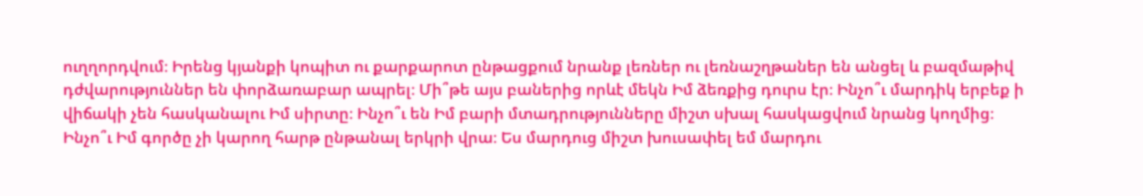ուղղորդվում։ Իրենց կյանքի կոպիտ ու քարքարոտ ընթացքում նրանք լեռներ ու լեռնաշղթաներ են անցել և բազմաթիվ դժվարություններ են փորձառաբար ապրել։ Մի՞թե այս բաներից որևէ մեկն Իմ ձեռքից դուրս էր։ Ինչո՞ւ մարդիկ երբեք ի վիճակի չեն հասկանալու Իմ սիրտը։ Ինչո՞ւ են Իմ բարի մտադրությունները միշտ սխալ հասկացվում նրանց կողմից։ Ինչո՞ւ Իմ գործը չի կարող հարթ ընթանալ երկրի վրա։ Ես մարդուց միշտ խուսափել եմ մարդու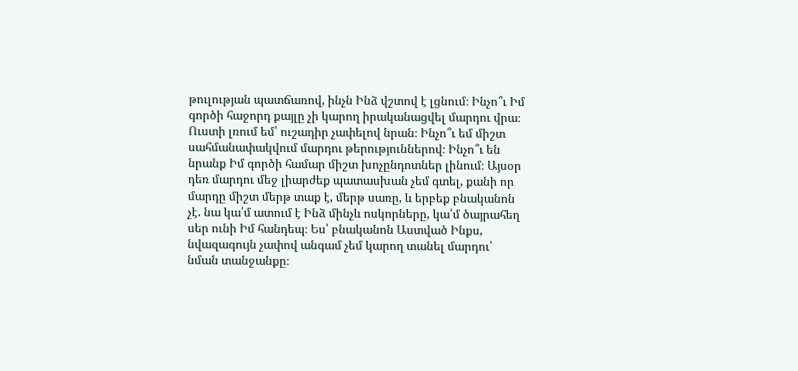թուլության պատճառով, ինչն Ինձ վշտով է լցնում։ Ինչո՞ւ Իմ գործի հաջորդ քայլը չի կարող իրականացվել մարդու վրա։ Ուստի լռում եմ՝ ուշադիր չափելով նրան։ Ինչո՞ւ եմ միշտ սահմանափակվում մարդու թերություններով։ Ինչո՞ւ են նրանք Իմ գործի համար միշտ խոչընդոտներ լինում։ Այսօր դեռ մարդու մեջ լիարժեք պատասխան չեմ գտել, քանի որ մարդը միշտ մերթ տաք է, մերթ սառը, և երբեք բնականոն չէ. նա կա՛մ ատում է Ինձ մինչև ոսկորները, կա՛մ ծայրահեղ սեր ունի Իմ հանդեպ։ Ես՝ բնականոն Աստված Ինքս, նվազագույն չափով անգամ չեմ կարող տանել մարդու՝ նման տանջանքը։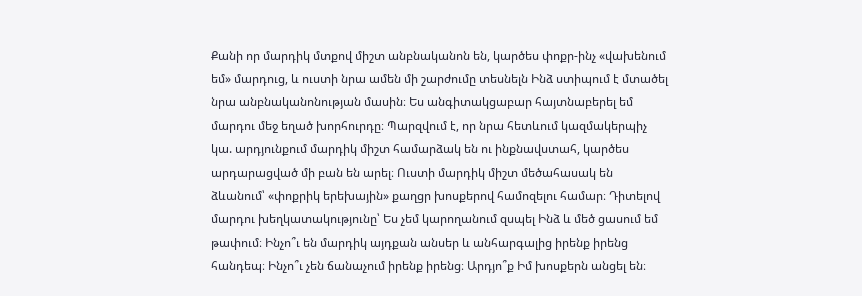Քանի որ մարդիկ մտքով միշտ անբնականոն են, կարծես փոքր-ինչ «վախենում եմ» մարդուց, և ուստի նրա ամեն մի շարժումը տեսնելն Ինձ ստիպում է մտածել նրա անբնականոնության մասին։ Ես անգիտակցաբար հայտնաբերել եմ մարդու մեջ եղած խորհուրդը։ Պարզվում է, որ նրա հետևում կազմակերպիչ կա. արդյունքում մարդիկ միշտ համարձակ են ու ինքնավստահ, կարծես արդարացված մի բան են արել։ Ուստի մարդիկ միշտ մեծահասակ են ձևանում՝ «փոքրիկ երեխային» քաղցր խոսքերով համոզելու համար։ Դիտելով մարդու խեղկատակությունը՝ Ես չեմ կարողանում զսպել Ինձ և մեծ ցասում եմ թափում։ Ինչո՞ւ են մարդիկ այդքան անսեր և անհարգալից իրենք իրենց հանդեպ։ Ինչո՞ւ չեն ճանաչում իրենք իրենց։ Արդյո՞ք Իմ խոսքերն անցել են։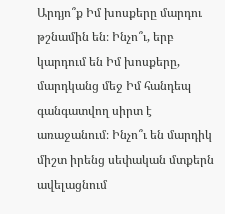Արդյո՞ք Իմ խոսքերը մարդու թշնամին են։ Ինչո՞ւ, երբ կարդում են Իմ խոսքերը, մարդկանց մեջ Իմ հանդեպ գանգատվող սիրտ է առաջանում։ Ինչո՞ւ են մարդիկ միշտ իրենց սեփական մտքերն ավելացնում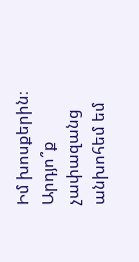Իմ խոսքերին։ Արդյո՞ք չափազանց անխոհեմ եմ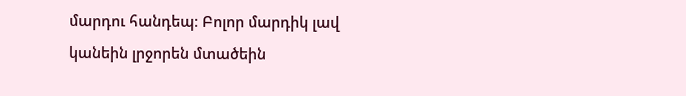մարդու հանդեպ։ Բոլոր մարդիկ լավ կանեին լրջորեն մտածեին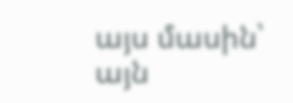այս մասին՝ այն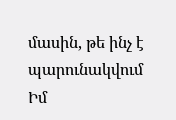մասին, թե ինչ է պարունակվում Իմ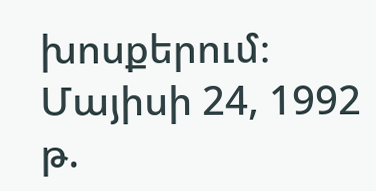խոսքերում։
Մայիսի 24, 1992 թ.